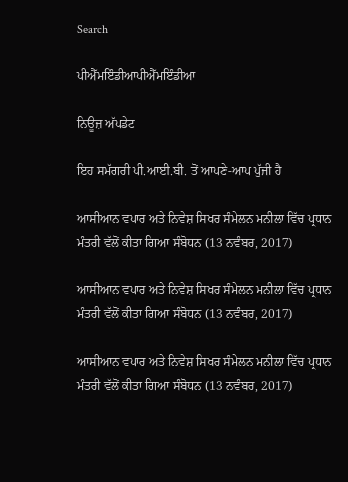Search

ਪੀਐੱਮਇੰਡੀਆਪੀਐੱਮਇੰਡੀਆ

ਨਿਊਜ਼ ਅੱਪਡੇਟ

ਇਹ ਸਮੱਗਰੀ ਪੀ.ਆਈ.ਬੀ. ਤੋਂ ਆਪਣੇ-ਆਪ ਪੁੱਜੀ ਹੈ

ਆਸੀਆਨ ਵਪਾਰ ਅਤੇ ਨਿਵੇਸ਼ ਸਿਖਰ ਸੰਮੇਲਨ ਮਨੀਲਾ ਵਿੱਚ ਪ੍ਰਧਾਨ ਮੰਤਰੀ ਵੱਲੋਂ ਕੀਤਾ ਗਿਆ ਸੰਬੋਧਨ (13 ਨਵੰਬਰ, 2017)

ਆਸੀਆਨ ਵਪਾਰ ਅਤੇ ਨਿਵੇਸ਼ ਸਿਖਰ ਸੰਮੇਲਨ ਮਨੀਲਾ ਵਿੱਚ ਪ੍ਰਧਾਨ ਮੰਤਰੀ ਵੱਲੋਂ ਕੀਤਾ ਗਿਆ ਸੰਬੋਧਨ (13 ਨਵੰਬਰ, 2017)

ਆਸੀਆਨ ਵਪਾਰ ਅਤੇ ਨਿਵੇਸ਼ ਸਿਖਰ ਸੰਮੇਲਨ ਮਨੀਲਾ ਵਿੱਚ ਪ੍ਰਧਾਨ ਮੰਤਰੀ ਵੱਲੋਂ ਕੀਤਾ ਗਿਆ ਸੰਬੋਧਨ (13 ਨਵੰਬਰ, 2017)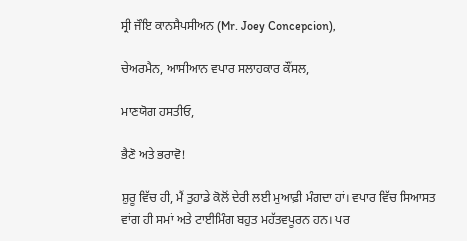ਸ੍ਰੀ ਜੌਇ ਕਾਨਸੈਪਸੀਅਨ (Mr. Joey Concepcion),

ਚੇਅਰਮੈਨ, ਆਸੀਆਨ ਵਪਾਰ ਸਲਾਹਕਾਰ ਕੌਂਸਲ,

ਮਾਣਯੋਗ ਹਸਤੀਓ,

ਭੈਣੋ ਅਤੇ ਭਰਾਵੋ!

ਸ਼ੁਰੂ ਵਿੱਚ ਹੀ, ਮੈਂ ਤੁਹਾਡੇ ਕੋਲੋਂ ਦੇਰੀ ਲਈ ਮੁਆਫ਼ੀ ਮੰਗਦਾ ਹਾਂ। ਵਪਾਰ ਵਿੱਚ ਸਿਆਸਤ ਵਾਂਗ ਹੀ ਸਮਾਂ ਅਤੇ ਟਾਈਮਿੰਗ ਬਹੁਤ ਮਹੱਤਵਪੂਰਨ ਹਨ। ਪਰ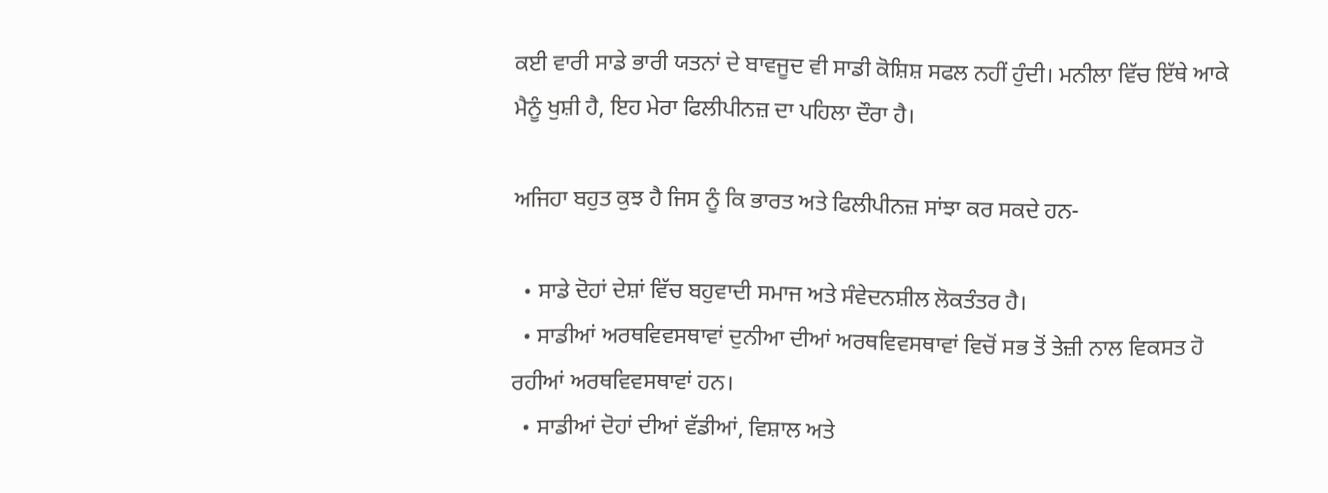ਕਈ ਵਾਰੀ ਸਾਡੇ ਭਾਰੀ ਯਤਨਾਂ ਦੇ ਬਾਵਜੂਦ ਵੀ ਸਾਡੀ ਕੋਸ਼ਿਸ਼ ਸਫਲ ਨਹੀਂ ਹੁੰਦੀ। ਮਨੀਲਾ ਵਿੱਚ ਇੱਥੇ ਆਕੇ ਮੈਨੂੰ ਖੁਸ਼ੀ ਹੈ, ਇਹ ਮੇਰਾ ਫਿਲੀਪੀਨਜ਼ ਦਾ ਪਹਿਲਾ ਦੌਰਾ ਹੈ।

ਅਜਿਹਾ ਬਹੁਤ ਕੁਝ ਹੈ ਜਿਸ ਨੂੰ ਕਿ ਭਾਰਤ ਅਤੇ ਫਿਲੀਪੀਨਜ਼ ਸਾਂਝਾ ਕਰ ਸਕਦੇ ਹਨ-

  • ਸਾਡੇ ਦੋਹਾਂ ਦੇਸ਼ਾਂ ਵਿੱਚ ਬਹੁਵਾਦੀ ਸਮਾਜ ਅਤੇ ਸੰਵੇਦਨਸ਼ੀਲ ਲੋਕਤੰਤਰ ਹੈ।
  • ਸਾਡੀਆਂ ਅਰਥਵਿਵਸਥਾਵਾਂ ਦੁਨੀਆ ਦੀਆਂ ਅਰਥਵਿਵਸਥਾਵਾਂ ਵਿਚੋਂ ਸਭ ਤੋਂ ਤੇਜ਼ੀ ਨਾਲ ਵਿਕਸਤ ਹੋ ਰਹੀਆਂ ਅਰਥਵਿਵਸਥਾਵਾਂ ਹਨ।
  • ਸਾਡੀਆਂ ਦੋਹਾਂ ਦੀਆਂ ਵੱਡੀਆਂ, ਵਿਸ਼ਾਲ ਅਤੇ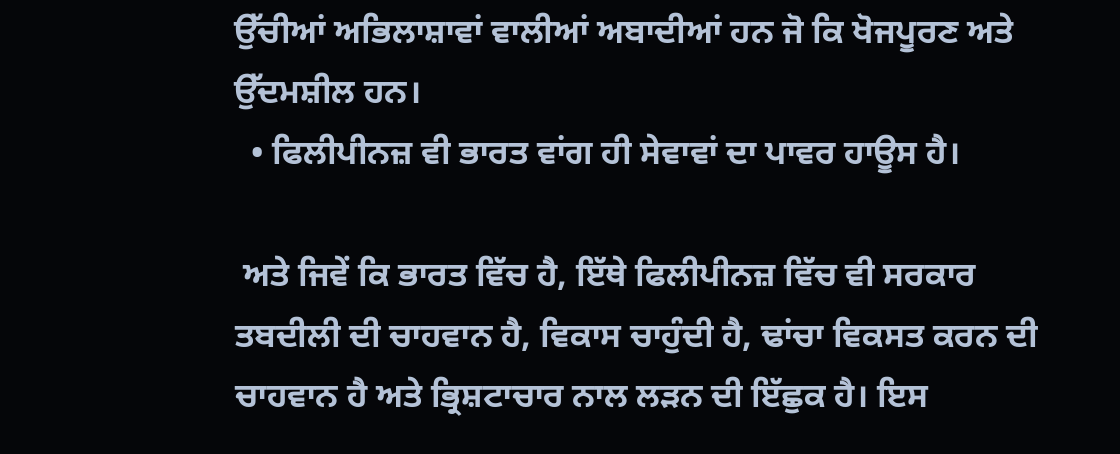ਉੱਚੀਆਂ ਅਭਿਲਾਸ਼ਾਵਾਂ ਵਾਲੀਆਂ ਅਬਾਦੀਆਂ ਹਨ ਜੋ ਕਿ ਖੋਜਪੂਰਣ ਅਤੇ ਉੱਦਮਸ਼ੀਲ ਹਨ।
  • ਫਿਲੀਪੀਨਜ਼ ਵੀ ਭਾਰਤ ਵਾਂਗ ਹੀ ਸੇਵਾਵਾਂ ਦਾ ਪਾਵਰ ਹਾਊਸ ਹੈ।

 ਅਤੇ ਜਿਵੇਂ ਕਿ ਭਾਰਤ ਵਿੱਚ ਹੈ, ਇੱਥੇ ਫਿਲੀਪੀਨਜ਼ ਵਿੱਚ ਵੀ ਸਰਕਾਰ ਤਬਦੀਲੀ ਦੀ ਚਾਹਵਾਨ ਹੈ, ਵਿਕਾਸ ਚਾਹੁੰਦੀ ਹੈ, ਢਾਂਚਾ ਵਿਕਸਤ ਕਰਨ ਦੀ ਚਾਹਵਾਨ ਹੈ ਅਤੇ ਭ੍ਰਿਸ਼ਟਾਚਾਰ ਨਾਲ ਲੜਨ ਦੀ ਇੱਛੁਕ ਹੈ। ਇਸ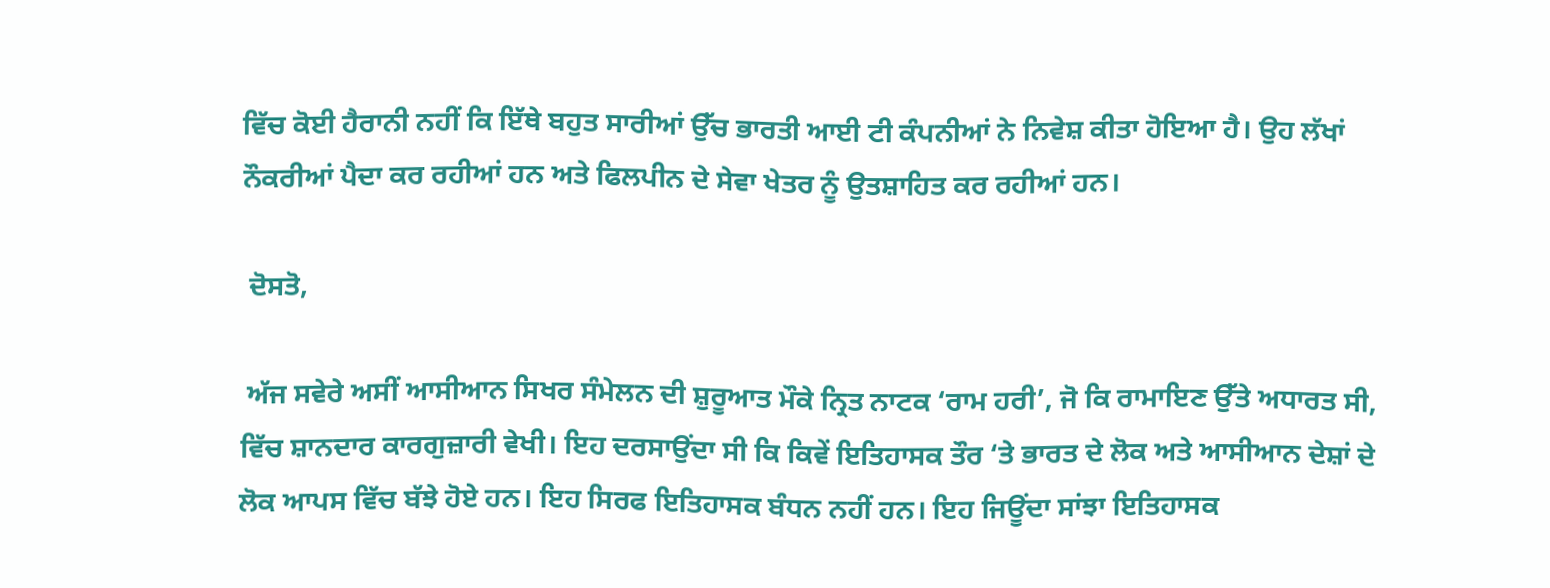ਵਿੱਚ ਕੋਈ ਹੈਰਾਨੀ ਨਹੀਂ ਕਿ ਇੱਥੇ ਬਹੁਤ ਸਾਰੀਆਂ ਉੱਚ ਭਾਰਤੀ ਆਈ ਟੀ ਕੰਪਨੀਆਂ ਨੇ ਨਿਵੇਸ਼ ਕੀਤਾ ਹੋਇਆ ਹੈ। ਉਹ ਲੱਖਾਂ ਨੌਕਰੀਆਂ ਪੈਦਾ ਕਰ ਰਹੀਆਂ ਹਨ ਅਤੇ ਫਿਲਪੀਨ ਦੇ ਸੇਵਾ ਖੇਤਰ ਨੂੰ ਉਤਸ਼ਾਹਿਤ ਕਰ ਰਹੀਆਂ ਹਨ।

 ਦੋਸਤੋ,

 ਅੱਜ ਸਵੇਰੇ ਅਸੀਂ ਆਸੀਆਨ ਸਿਖਰ ਸੰਮੇਲਨ ਦੀ ਸ਼ੁਰੂਆਤ ਮੌਕੇ ਨ੍ਰਿਤ ਨਾਟਕ ‘ਰਾਮ ਹਰੀ’, ਜੋ ਕਿ ਰਾਮਾਇਣ ਉੱਤੇ ਅਧਾਰਤ ਸੀ, ਵਿੱਚ ਸ਼ਾਨਦਾਰ ਕਾਰਗੁਜ਼ਾਰੀ ਵੇਖੀ। ਇਹ ਦਰਸਾਉਂਦਾ ਸੀ ਕਿ ਕਿਵੇਂ ਇਤਿਹਾਸਕ ਤੌਰ ‘ਤੇ ਭਾਰਤ ਦੇ ਲੋਕ ਅਤੇ ਆਸੀਆਨ ਦੇਸ਼ਾਂ ਦੇ ਲੋਕ ਆਪਸ ਵਿੱਚ ਬੱਝੇ ਹੋਏ ਹਨ। ਇਹ ਸਿਰਫ ਇਤਿਹਾਸਕ ਬੰਧਨ ਨਹੀਂ ਹਨ। ਇਹ ਜਿਊਂਦਾ ਸਾਂਝਾ ਇਤਿਹਾਸਕ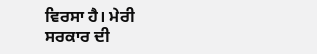ਵਿਰਸਾ ਹੈ। ਮੇਰੀ ਸਰਕਾਰ ਦੀ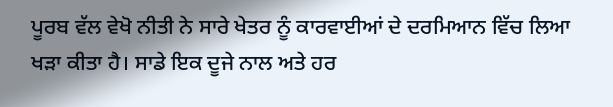ਪੂਰਬ ਵੱਲ ਵੇਖੋ ਨੀਤੀ ਨੇ ਸਾਰੇ ਖੇਤਰ ਨੂੰ ਕਾਰਵਾਈਆਂ ਦੇ ਦਰਮਿਆਨ ਵਿੱਚ ਲਿਆ ਖੜਾ ਕੀਤਾ ਹੈ। ਸਾਡੇ ਇਕ ਦੂਜੇ ਨਾਲ ਅਤੇ ਹਰ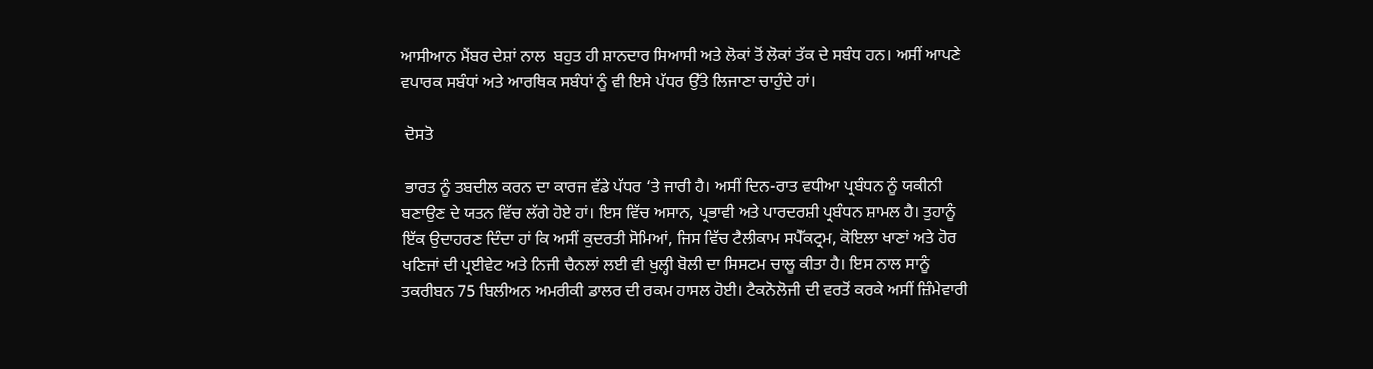ਆਸੀਆਨ ਮੈਂਬਰ ਦੇਸ਼ਾਂ ਨਾਲ  ਬਹੁਤ ਹੀ ਸ਼ਾਨਦਾਰ ਸਿਆਸੀ ਅਤੇ ਲੋਕਾਂ ਤੋਂ ਲੋਕਾਂ ਤੱਕ ਦੇ ਸਬੰਧ ਹਨ। ਅਸੀਂ ਆਪਣੇ ਵਪਾਰਕ ਸਬੰਧਾਂ ਅਤੇ ਆਰਥਿਕ ਸਬੰਧਾਂ ਨੂੰ ਵੀ ਇਸੇ ਪੱਧਰ ਉੱਤੇ ਲਿਜਾਣਾ ਚਾਹੁੰਦੇ ਹਾਂ।

 ਦੋਸਤੋ

 ਭਾਰਤ ਨੂੰ ਤਬਦੀਲ ਕਰਨ ਦਾ ਕਾਰਜ ਵੱਡੇ ਪੱਧਰ ‘ਤੇ ਜਾਰੀ ਹੈ। ਅਸੀਂ ਦਿਨ-ਰਾਤ ਵਧੀਆ ਪ੍ਰਬੰਧਨ ਨੂੰ ਯਕੀਨੀ ਬਣਾਉਣ ਦੇ ਯਤਨ ਵਿੱਚ ਲੱਗੇ ਹੋਏ ਹਾਂ। ਇਸ ਵਿੱਚ ਅਸਾਨ, ਪ੍ਰਭਾਵੀ ਅਤੇ ਪਾਰਦਰਸ਼ੀ ਪ੍ਰਬੰਧਨ ਸ਼ਾਮਲ ਹੈ। ਤੁਹਾਨੂੰ ਇੱਕ ਉਦਾਹਰਣ ਦਿੰਦਾ ਹਾਂ ਕਿ ਅਸੀਂ ਕੁਦਰਤੀ ਸੋਮਿਆਂ, ਜਿਸ ਵਿੱਚ ਟੈਲੀਕਾਮ ਸਪੈੱਕਟ੍ਰਮ, ਕੋਇਲਾ ਖਾਣਾਂ ਅਤੇ ਹੋਰ ਖਣਿਜਾਂ ਦੀ ਪ੍ਰਈਵੇਟ ਅਤੇ ਨਿਜੀ ਚੈਨਲਾਂ ਲਈ ਵੀ ਖੁਲ੍ਹੀ ਬੋਲੀ ਦਾ ਸਿਸਟਮ ਚਾਲੂ ਕੀਤਾ ਹੈ। ਇਸ ਨਾਲ ਸਾਨੂੰ ਤਕਰੀਬਨ 75 ਬਿਲੀਅਨ ਅਮਰੀਕੀ ਡਾਲਰ ਦੀ ਰਕਮ ਹਾਸਲ ਹੋਈ। ਟੈਕਨੋਲੋਜੀ ਦੀ ਵਰਤੋਂ ਕਰਕੇ ਅਸੀਂ ਜ਼ਿੰਮੇਵਾਰੀ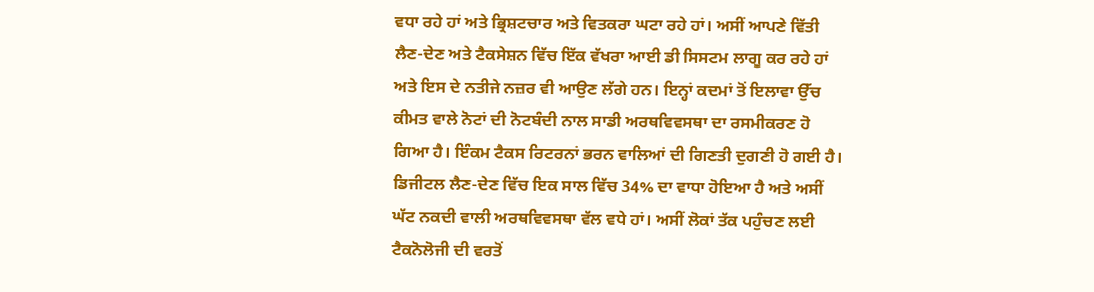ਵਧਾ ਰਹੇ ਹਾਂ ਅਤੇ ਭ੍ਰਿਸ਼ਟਚਾਰ ਅਤੇ ਵਿਤਕਰਾ ਘਟਾ ਰਹੇ ਹਾਂ। ਅਸੀਂ ਆਪਣੇ ਵਿੱਤੀ ਲੈਣ-ਦੇਣ ਅਤੇ ਟੈਕਸੇਸ਼ਨ ਵਿੱਚ ਇੱਕ ਵੱਖਰਾ ਆਈ ਡੀ ਸਿਸਟਮ ਲਾਗੂ ਕਰ ਰਹੇ ਹਾਂ ਅਤੇ ਇਸ ਦੇ ਨਤੀਜੇ ਨਜ਼ਰ ਵੀ ਆਉਣ ਲੱਗੇ ਹਨ। ਇਨ੍ਹਾਂ ਕਦਮਾਂ ਤੋਂ ਇਲਾਵਾ ਉੱਚ ਕੀਮਤ ਵਾਲੇ ਨੋਟਾਂ ਦੀ ਨੋਟਬੰਦੀ ਨਾਲ ਸਾਡੀ ਅਰਥਵਿਵਸਥਾ ਦਾ ਰਸਮੀਕਰਣ ਹੋ ਗਿਆ ਹੈ। ਇੰਕਮ ਟੈਕਸ ਰਿਟਰਨਾਂ ਭਰਨ ਵਾਲਿਆਂ ਦੀ ਗਿਣਤੀ ਦੁਗਣੀ ਹੋ ਗਈ ਹੈ। ਡਿਜੀਟਲ ਲੈਣ-ਦੇਣ ਵਿੱਚ ਇਕ ਸਾਲ ਵਿੱਚ 34% ਦਾ ਵਾਧਾ ਹੋਇਆ ਹੈ ਅਤੇ ਅਸੀਂ ਘੱਟ ਨਕਦੀ ਵਾਲੀ ਅਰਥਵਿਵਸਥਾ ਵੱਲ ਵਧੇ ਹਾਂ। ਅਸੀਂ ਲੋਕਾਂ ਤੱਕ ਪਹੁੰਚਣ ਲਈ ਟੈਕਨੋਲੋਜੀ ਦੀ ਵਰਤੋਂ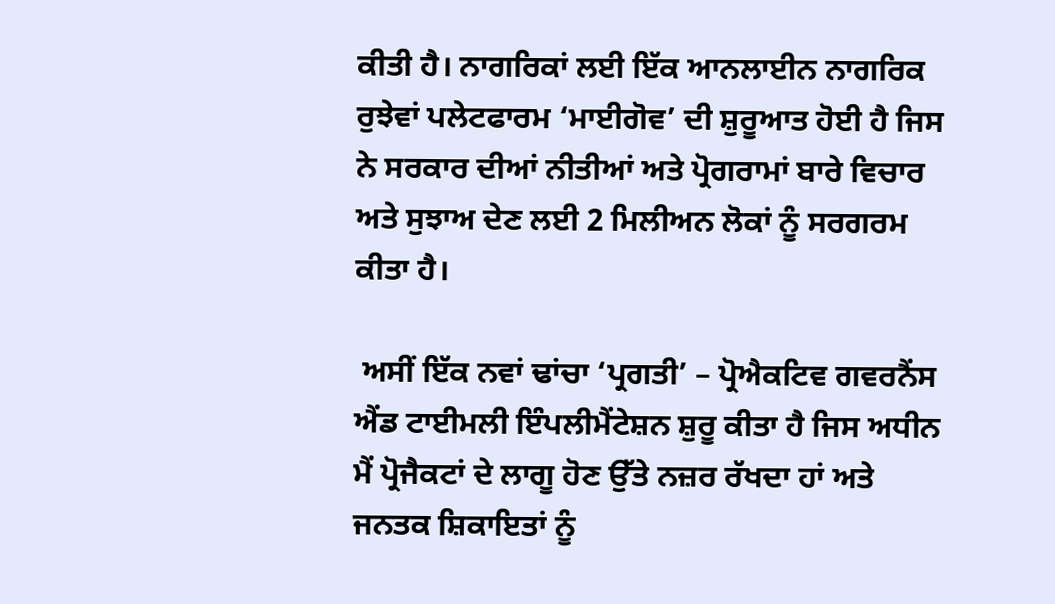ਕੀਤੀ ਹੈ। ਨਾਗਰਿਕਾਂ ਲਈ ਇੱਕ ਆਨਲਾਈਨ ਨਾਗਰਿਕ ਰੁਝੇਵਾਂ ਪਲੇਟਫਾਰਮ ‘ਮਾਈਗੋਵ’ ਦੀ ਸ਼ੁਰੂਆਤ ਹੋਈ ਹੈ ਜਿਸ ਨੇ ਸਰਕਾਰ ਦੀਆਂ ਨੀਤੀਆਂ ਅਤੇ ਪ੍ਰੋਗਰਾਮਾਂ ਬਾਰੇ ਵਿਚਾਰ ਅਤੇ ਸੁਝਾਅ ਦੇਣ ਲਈ 2 ਮਿਲੀਅਨ ਲੋਕਾਂ ਨੂੰ ਸਰਗਰਮ ਕੀਤਾ ਹੈ।

 ਅਸੀਂ ਇੱਕ ਨਵਾਂ ਢਾਂਚਾ ‘ਪ੍ਰਗਤੀ’ – ਪ੍ਰੋਐਕਟਿਵ ਗਵਰਨੈਂਸ ਐਂਡ ਟਾਈਮਲੀ ਇੰਪਲੀਮੈਂਟੇਸ਼ਨ ਸ਼ੁਰੂ ਕੀਤਾ ਹੈ ਜਿਸ ਅਧੀਨ ਮੈਂ ਪ੍ਰੋਜੈਕਟਾਂ ਦੇ ਲਾਗੂ ਹੋਣ ਉੱਤੇ ਨਜ਼ਰ ਰੱਖਦਾ ਹਾਂ ਅਤੇ ਜਨਤਕ ਸ਼ਿਕਾਇਤਾਂ ਨੂੰ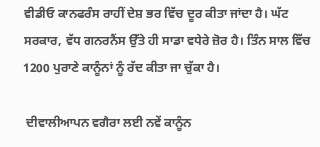ਵੀਡੀਓ ਕਾਨਫਰੰਸ ਰਾਹੀਂ ਦੇਸ਼ ਭਰ ਵਿੱਚ ਦੂਰ ਕੀਤਾ ਜਾਂਦਾ ਹੈ। ਘੱਟ ਸਰਕਾਰ, ਵੱਧ ਗਨਰਨੈਂਸ ਉੱਤੇ ਹੀ ਸਾਡਾ ਵਧੇਰੇ ਜ਼ੋਰ ਹੈ। ਤਿੰਨ ਸਾਲ ਵਿੱਚ 1200 ਪੁਰਾਣੇ ਕਾਨੂੰਨਾਂ ਨੂੰ ਰੱਦ ਕੀਤਾ ਜਾ ਚੁੱਕਾ ਹੈ।

 ਦੀਵਾਲੀਆਪਨ ਵਗੈਰਾ ਲਈ ਨਵੇਂ ਕਾਨੂੰਨ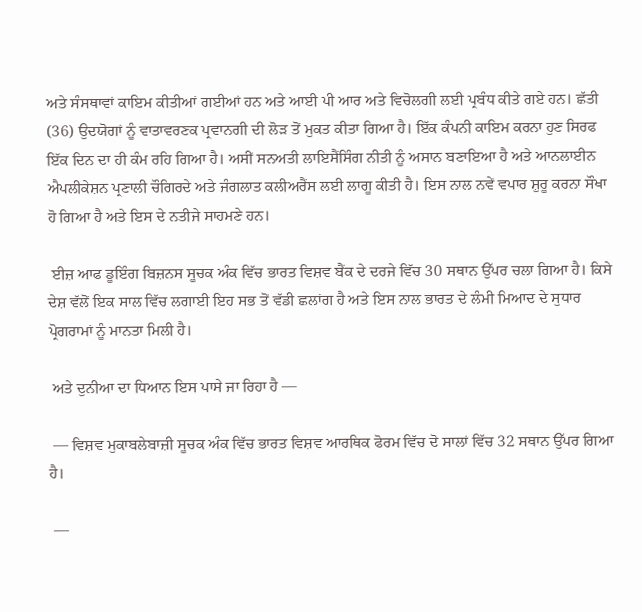ਅਤੇ ਸੰਸਥਾਵਾਂ ਕਾਇਮ ਕੀਤੀਆਂ ਗਈਆਂ ਹਨ ਅਤੇ ਆਈ ਪੀ ਆਰ ਅਤੇ ਵਿਚੋਲਗੀ ਲਈ ਪ੍ਰਬੰਧ ਕੀਤੇ ਗਏ ਹਨ। ਛੱਤੀ (36) ਉਦਯੋਗਾਂ ਨੂੰ ਵਾਤਾਵਰਣਕ ਪ੍ਰਵਾਨਗੀ ਦੀ ਲੋੜ ਤੋਂ ਮੁਕਤ ਕੀਤਾ ਗਿਆ ਹੈ। ਇੱਕ ਕੰਪਨੀ ਕਾਇਮ ਕਰਨਾ ਹੁਣ ਸਿਰਫ ਇੱਕ ਦਿਨ ਦਾ ਹੀ ਕੰਮ ਰਹਿ ਗਿਆ ਹੈ। ਅਸੀਂ ਸਨਅਤੀ ਲਾਇਸੈਂਸਿੰਗ ਨੀਤੀ ਨੂੰ ਅਸਾਨ ਬਣਾਇਆ ਹੈ ਅਤੇ ਆਨਲਾਈਨ ਐਪਲੀਕੇਸ਼ਨ ਪ੍ਰਣਾਲੀ ਚੌਗਿਰਦੇ ਅਤੇ ਜੰਗਲਾਤ ਕਲੀਅਰੈਂਸ ਲਈ ਲਾਗੂ ਕੀਤੀ ਹੈ। ਇਸ ਨਾਲ ਨਵੇਂ ਵਪਾਰ ਸ਼ੁਰੂ ਕਰਨਾ ਸੌਖਾ ਹੋ ਗਿਆ ਹੈ ਅਤੇ ਇਸ ਦੇ ਨਤੀਜੇ ਸਾਹਮਣੇ ਹਨ।

 ਈਜ਼ ਆਫ ਡੂਇੰਗ ਬਿਜ਼ਨਸ ਸੂਚਕ ਅੰਕ ਵਿੱਚ ਭਾਰਤ ਵਿਸ਼ਵ ਬੈਂਕ ਦੇ ਦਰਜੇ ਵਿੱਚ 30 ਸਥਾਨ ਉੱਪਰ ਚਲਾ ਗਿਆ ਹੈ। ਕਿਸੇ ਦੇਸ਼ ਵੱਲੋਂ ਇਕ ਸਾਲ ਵਿੱਚ ਲਗਾਈ ਇਹ ਸਭ ਤੋਂ ਵੱਡੀ ਛਲਾਂਗ ਹੈ ਅਤੇ ਇਸ ਨਾਲ ਭਾਰਤ ਦੇ ਲੰਮੀ ਮਿਆਦ ਦੇ ਸੁਧਾਰ ਪ੍ਰੋਗਰਾਮਾਂ ਨੂੰ ਮਾਨਤਾ ਮਿਲੀ ਹੈ।

 ਅਤੇ ਦੁਨੀਆ ਦਾ ਧਿਆਨ ਇਸ ਪਾਸੇ ਜਾ ਰਿਹਾ ਹੈ —

 — ਵਿਸ਼ਵ ਮੁਕਾਬਲੇਬਾਜ਼ੀ ਸੂਚਕ ਅੰਕ ਵਿੱਚ ਭਾਰਤ ਵਿਸ਼ਵ ਆਰਥਿਕ ਫੋਰਮ ਵਿੱਚ ਦੋ ਸਾਲਾਂ ਵਿੱਚ 32 ਸਥਾਨ ਉੱਪਰ ਗਿਆ ਹੈ।

 —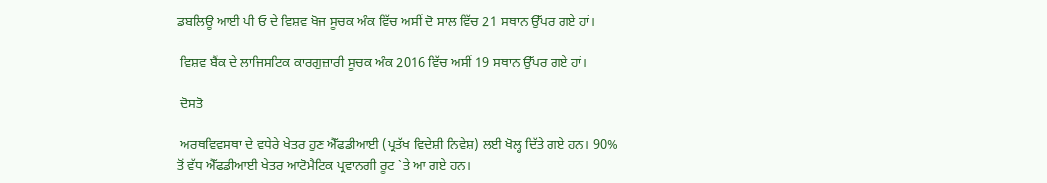ਡਬਲਿਊ ਆਈ ਪੀ ਓ ਦੇ ਵਿਸ਼ਵ ਖੋਜ ਸੂਚਕ ਅੰਕ ਵਿੱਚ ਅਸੀਂ ਦੋ ਸਾਲ ਵਿੱਚ 21 ਸਥਾਨ ਉੱਪਰ ਗਏ ਹਾਂ।

 ਵਿਸ਼ਵ ਬੈਂਕ ਦੇ ਲਾਜਿਸਟਿਕ ਕਾਰਗੁਜ਼ਾਰੀ ਸੂਚਕ ਅੰਕ 2016 ਵਿੱਚ ਅਸੀਂ 19 ਸਥਾਨ ਉੱਪਰ ਗਏ ਹਾਂ।

 ਦੋਸਤੋ

 ਅਰਥਵਿਵਸਥਾ ਦੇ ਵਧੇਰੇ ਖੇਤਰ ਹੁਣ ਐੱਫਡੀਆਈ (ਪ੍ਰਤੱਖ ਵਿਦੇਸ਼ੀ ਨਿਵੇਸ਼) ਲਈ ਖੋਲ੍ਹ ਦਿੱਤੇ ਗਏ ਹਨ। 90% ਤੋਂ ਵੱਧ ਐੱਫਡੀਆਈ ਖੇਤਰ ਆਟੋਮੈਟਿਕ ਪ੍ਰਵਾਨਗੀ ਰੂਟ `ਤੇ ਆ ਗਏ ਹਨ।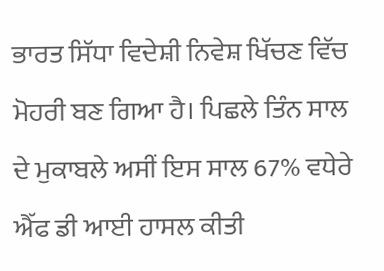ਭਾਰਤ ਸਿੱਧਾ ਵਿਦੇਸ਼ੀ ਨਿਵੇਸ਼ ਖਿੱਚਣ ਵਿੱਚ ਮੋਹਰੀ ਬਣ ਗਿਆ ਹੈ। ਪਿਛਲੇ ਤਿੰਨ ਸਾਲ ਦੇ ਮੁਕਾਬਲੇ ਅਸੀਂ ਇਸ ਸਾਲ 67% ਵਧੇਰੇ ਐੱਫ ਡੀ ਆਈ ਹਾਸਲ ਕੀਤੀ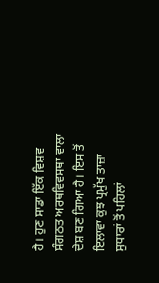ਹੈ। ਹੁਣ ਸਾਡਾ ਇੱਕ ਵਿਸ਼ਵ ਸੰਗਠਤ ਅਰਥਵਿਵਸਥਾ ਵਾਲਾ ਦੇਸ਼ ਬਣ ਗਿਆ ਹੈ। ਇਸ ਤੋਂ ਇਲਾਵਾ ਕੁਝ ਪ੍ਰਮੁੱਖ ਤਾਜ਼ਾ ਸੁਧਾਰਾਂ ਤੋਂ ਪਹਿਲਾਂ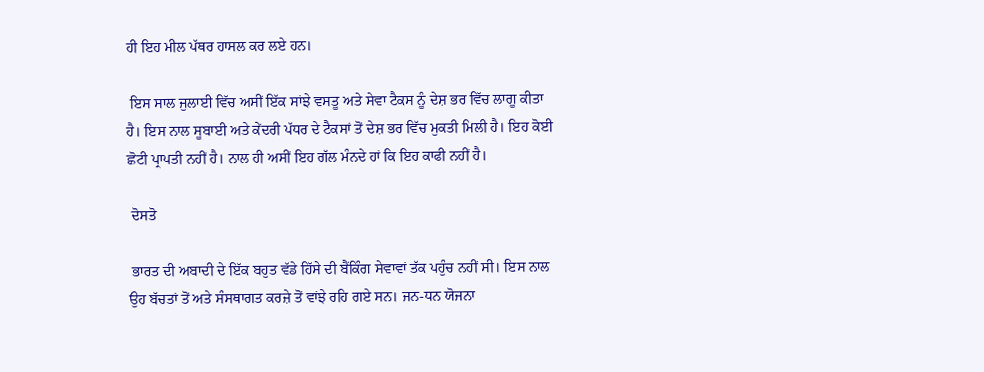ਹੀ ਇਹ ਮੀਲ ਪੱਥਰ ਹਾਸਲ ਕਰ ਲਏ ਹਨ।

 ਇਸ ਸਾਲ ਜੁਲਾਈ ਵਿੱਚ ਅਸੀਂ ਇੱਕ ਸਾਂਝੇ ਵਸਤੂ ਅਤੇ ਸੇਵਾ ਟੈਕਸ ਨੂੰ ਦੇਸ਼ ਭਰ ਵਿੱਚ ਲਾਗੂ ਕੀਤਾ ਹੈ। ਇਸ ਨਾਲ ਸੂਬਾਈ ਅਤੇ ਕੇਂਦਰੀ ਪੱਧਰ ਦੇ ਟੈਕਸਾਂ ਤੋਂ ਦੇਸ਼ ਭਰ ਵਿੱਚ ਮੁਕਤੀ ਮਿਲੀ ਹੈ। ਇਹ ਕੋਈ ਛੋਟੀ ਪ੍ਰਾਪਤੀ ਨਹੀਂ ਹੈ। ਨਾਲ ਹੀ ਅਸੀਂ ਇਹ ਗੱਲ ਮੰਨਦੇ ਹਾਂ ਕਿ ਇਹ ਕਾਫੀ ਨਹੀਂ ਹੈ।

 ਦੋਸਤੋ

 ਭਾਰਤ ਦੀ ਅਬਾਦੀ ਦੇ ਇੱਕ ਬਹੁਤ ਵੱਡੇ ਹਿੱਸੇ ਦੀ ਬੈਂਕਿੰਗ ਸੇਵਾਵਾਂ ਤੱਕ ਪਹੁੰਚ ਨਹੀਂ ਸੀ। ਇਸ ਨਾਲ ਉਹ ਬੱਚਤਾਂ ਤੋਂ ਅਤੇ ਸੰਸਥਾਗਤ ਕਰਜ਼ੇ ਤੋਂ ਵਾਂਝੇ ਰਹਿ ਗਏ ਸਨ। ਜਨ-ਧਨ ਯੋਜਨਾ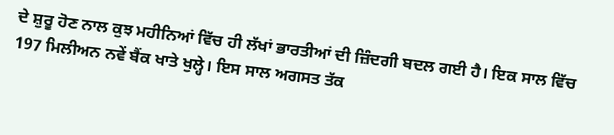ਦੇ ਸ਼ੁਰੂ ਹੋਣ ਨਾਲ ਕੁਝ ਮਹੀਨਿਆਂ ਵਿੱਚ ਹੀ ਲੱਖਾਂ ਭਾਰਤੀਆਂ ਦੀ ਜ਼ਿੰਦਗੀ ਬਦਲ ਗਈ ਹੈ। ਇਕ ਸਾਲ ਵਿੱਚ 197 ਮਿਲੀਅਨ ਨਵੇਂ ਬੈਂਕ ਖਾਤੇ ਖੁਲ੍ਹੇ। ਇਸ ਸਾਲ ਅਗਸਤ ਤੱਕ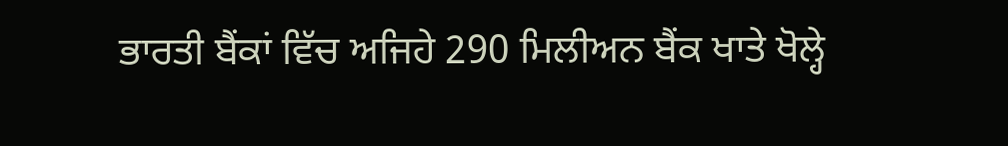ਭਾਰਤੀ ਬੈਂਕਾਂ ਵਿੱਚ ਅਜਿਹੇ 290 ਮਿਲੀਅਨ ਬੈਂਕ ਖਾਤੇ ਖੋਲ੍ਹੇ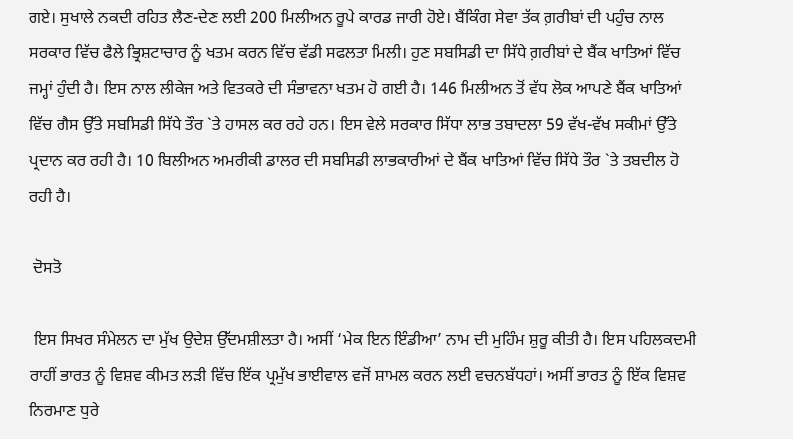ਗਏ। ਸੁਖਾਲੇ ਨਕਦੀ ਰਹਿਤ ਲੈਣ-ਦੇਣ ਲਈ 200 ਮਿਲੀਅਨ ਰੂਪੇ ਕਾਰਡ ਜਾਰੀ ਹੋਏ। ਬੈਂਕਿੰਗ ਸੇਵਾ ਤੱਕ ਗ਼ਰੀਬਾਂ ਦੀ ਪਹੁੰਚ ਨਾਲ ਸਰਕਾਰ ਵਿੱਚ ਫੈਲੇ ਭ੍ਰਿਸ਼ਟਾਚਾਰ ਨੂੰ ਖਤਮ ਕਰਨ ਵਿੱਚ ਵੱਡੀ ਸਫਲਤਾ ਮਿਲੀ। ਹੁਣ ਸਬਸਿਡੀ ਦਾ ਸਿੱਧੇ ਗ਼ਰੀਬਾਂ ਦੇ ਬੈਂਕ ਖਾਤਿਆਂ ਵਿੱਚ ਜਮ੍ਹਾਂ ਹੁੰਦੀ ਹੈ। ਇਸ ਨਾਲ ਲੀਕੇਜ ਅਤੇ ਵਿਤਕਰੇ ਦੀ ਸੰਭਾਵਨਾ ਖਤਮ ਹੋ ਗਈ ਹੈ। 146 ਮਿਲੀਅਨ ਤੋਂ ਵੱਧ ਲੋਕ ਆਪਣੇ ਬੈਂਕ ਖਾਤਿਆਂ ਵਿੱਚ ਗੈਸ ਉੱਤੇ ਸਬਸਿਡੀ ਸਿੱਧੇ ਤੌਰ `ਤੇ ਹਾਸਲ ਕਰ ਰਹੇ ਹਨ। ਇਸ ਵੇਲੇ ਸਰਕਾਰ ਸਿੱਧਾ ਲਾਭ ਤਬਾਦਲਾ 59 ਵੱਖ-ਵੱਖ ਸਕੀਮਾਂ ਉੱਤੇ ਪ੍ਰਦਾਨ ਕਰ ਰਹੀ ਹੈ। 10 ਬਿਲੀਅਨ ਅਮਰੀਕੀ ਡਾਲਰ ਦੀ ਸਬਸਿਡੀ ਲਾਭਕਾਰੀਆਂ ਦੇ ਬੈਂਕ ਖਾਤਿਆਂ ਵਿੱਚ ਸਿੱਧੇ ਤੌਰ `ਤੇ ਤਬਦੀਲ ਹੋ ਰਹੀ ਹੈ।

 ਦੋਸਤੋ

 ਇਸ ਸਿਖਰ ਸੰਮੇਲਨ ਦਾ ਮੁੱਖ ਉਦੇਸ਼ ਉੱਦਮਸ਼ੀਲਤਾ ਹੈ। ਅਸੀਂ ‘ਮੇਕ ਇਨ ਇੰਡੀਆ’ ਨਾਮ ਦੀ ਮੁਹਿੰਮ ਸ਼ੁਰੂ ਕੀਤੀ ਹੈ। ਇਸ ਪਹਿਲਕਦਮੀ ਰਾਹੀਂ ਭਾਰਤ ਨੂੰ ਵਿਸ਼ਵ ਕੀਮਤ ਲੜੀ ਵਿੱਚ ਇੱਕ ਪ੍ਰਮੁੱਖ ਭਾਈਵਾਲ ਵਜੋਂ ਸ਼ਾਮਲ ਕਰਨ ਲਈ ਵਚਨਬੱਧਹਾਂ। ਅਸੀਂ ਭਾਰਤ ਨੂੰ ਇੱਕ ਵਿਸ਼ਵ ਨਿਰਮਾਣ ਧੁਰੇ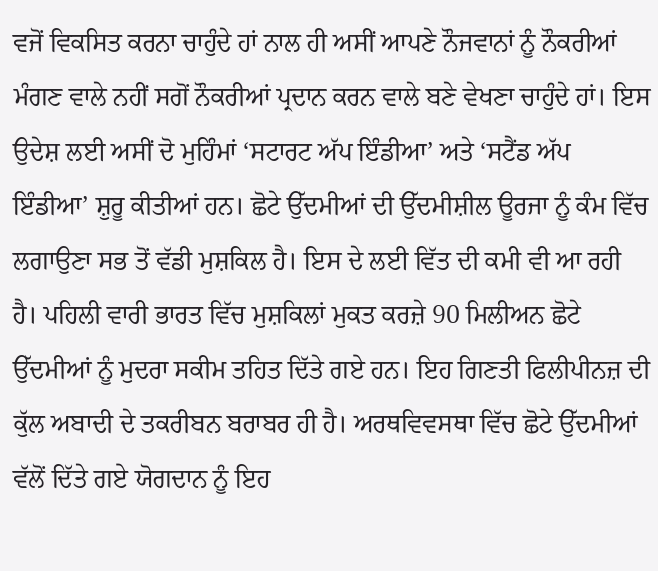ਵਜੋਂ ਵਿਕਸਿਤ ਕਰਨਾ ਚਾਹੁੰਦੇ ਹਾਂ ਨਾਲ ਹੀ ਅਸੀਂ ਆਪਣੇ ਨੌਜਵਾਨਾਂ ਨੂੰ ਨੌਕਰੀਆਂ ਮੰਗਣ ਵਾਲੇ ਨਹੀਂ ਸਗੋਂ ਨੌਕਰੀਆਂ ਪ੍ਰਦਾਨ ਕਰਨ ਵਾਲੇ ਬਣੇ ਵੇਖਣਾ ਚਾਹੁੰਦੇ ਹਾਂ। ਇਸ ਉਦੇਸ਼ ਲਈ ਅਸੀਂ ਦੋ ਮੁਹਿੰਮਾਂ ‘ਸਟਾਰਟ ਅੱਪ ਇੰਡੀਆ’ ਅਤੇ ‘ਸਟੈਂਡ ਅੱਪ ਇੰਡੀਆ’ ਸ਼ੁਰੂ ਕੀਤੀਆਂ ਹਨ। ਛੋਟੇ ਉੱਦਮੀਆਂ ਦੀ ਉੱਦਮੀਸ਼ੀਲ ਊਰਜਾ ਨੂੰ ਕੰਮ ਵਿੱਚ ਲਗਾਉਣਾ ਸਭ ਤੋਂ ਵੱਡੀ ਮੁਸ਼ਕਿਲ ਹੈ। ਇਸ ਦੇ ਲਈ ਵਿੱਤ ਦੀ ਕਮੀ ਵੀ ਆ ਰਹੀ ਹੈ। ਪਹਿਲੀ ਵਾਰੀ ਭਾਰਤ ਵਿੱਚ ਮੁਸ਼ਕਿਲਾਂ ਮੁਕਤ ਕਰਜ਼ੇ 90 ਮਿਲੀਅਨ ਛੋਟੇ ਉੱਦਮੀਆਂ ਨੂੰ ਮੁਦਰਾ ਸਕੀਮ ਤਹਿਤ ਦਿੱਤੇ ਗਏ ਹਨ। ਇਹ ਗਿਣਤੀ ਫਿਲੀਪੀਨਜ਼ ਦੀ ਕੁੱਲ ਅਬਾਦੀ ਦੇ ਤਕਰੀਬਨ ਬਰਾਬਰ ਹੀ ਹੈ। ਅਰਥਵਿਵਸਥਾ ਵਿੱਚ ਛੋਟੇ ਉੱਦਮੀਆਂ ਵੱਲੋਂ ਦਿੱਤੇ ਗਏ ਯੋਗਦਾਨ ਨੂੰ ਇਹ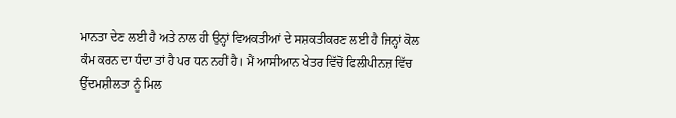ਮਾਨਤਾ ਦੇਣ ਲਈ ਹੈ ਅਤੇ ਨਾਲ ਹੀ ਉਨ੍ਹਾਂ ਵਿਅਕਤੀਆਂ ਦੇ ਸਸ਼ਕਤੀਕਰਣ ਲਈ ਹੈ ਜਿਨ੍ਹਾਂ ਕੋਲ ਕੰਮ ਕਰਨ ਦਾ ਧੰਦਾ ਤਾਂ ਹੈ ਪਰ ਧਨ ਨਹੀਂ ਹੈ। ਮੈਂ ਆਸੀਆਨ ਖੇਤਰ ਵਿੱਚੋਂ ਫਿਲੀਪੀਨਜ਼ ਵਿੱਚ ਉੱਦਮਸ਼ੀਲਤਾ ਨੂੰ ਮਿਲ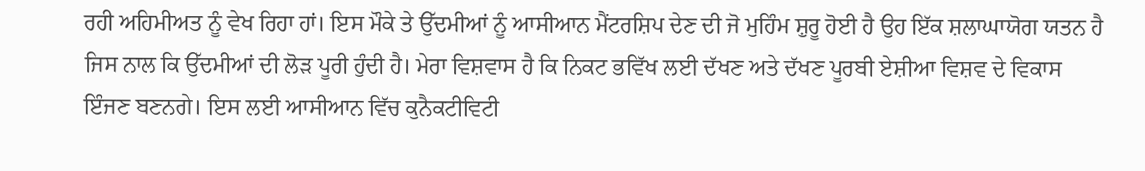ਰਹੀ ਅਹਿਮੀਅਤ ਨੂੰ ਵੇਖ ਰਿਹਾ ਹਾਂ। ਇਸ ਮੌਕੇ ਤੇ ਉੱਦਮੀਆਂ ਨੂੰ ਆਸੀਆਨ ਮੈਂਟਰਸ਼ਿਪ ਦੇਣ ਦੀ ਜੋ ਮੁਹਿੰਮ ਸ਼ੁਰੂ ਹੋਈ ਹੈ ਉਹ ਇੱਕ ਸ਼ਲਾਘਾਯੋਗ ਯਤਨ ਹੈ ਜਿਸ ਨਾਲ ਕਿ ਉੱਦਮੀਆਂ ਦੀ ਲੋੜ ਪੂਰੀ ਹੁੰਦੀ ਹੈ। ਮੇਰਾ ਵਿਸ਼ਵਾਸ ਹੈ ਕਿ ਨਿਕਟ ਭਵਿੱਖ ਲਈ ਦੱਖਣ ਅਤੇ ਦੱਖਣ ਪੂਰਬੀ ਏਸ਼ੀਆ ਵਿਸ਼ਵ ਦੇ ਵਿਕਾਸ ਇੰਜਣ ਬਣਨਗੇ। ਇਸ ਲਈ ਆਸੀਆਨ ਵਿੱਚ ਕੁਨੈਕਟੀਵਿਟੀ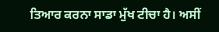ਤਿਆਰ ਕਰਨਾ ਸਾਡਾ ਮੁੱਖ ਟੀਚਾ ਹੈ। ਅਸੀਂ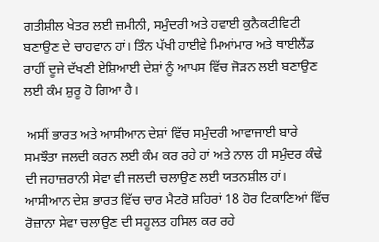ਗਤੀਸ਼ੀਲ ਖੇਤਰ ਲਈ ਜ਼ਮੀਨੀ, ਸਮੁੰਦਰੀ ਅਤੇ ਹਵਾਈ ਕੁਨੈਕਟੀਵਿਟੀ ਬਣਾਉਣ ਦੇ ਚਾਹਵਾਨ ਹਾਂ। ਤਿੰਨ ਪੱਖੀ ਹਾਈਵੇ ਮਿਆਂਮਾਰ ਅਤੇ ਥਾਈਲੈਂਡ ਰਾਹੀਂ ਦੂਜੇ ਦੱਖਣੀ ਏਸ਼ਿਆਈ ਦੇਸ਼ਾਂ ਨੂੰ ਆਪਸ ਵਿੱਚ ਜੋੜਨ ਲਈ ਬਣਾਉਣ ਲਈ ਕੰਮ ਸ਼ੁਰੂ ਹੋ ਗਿਆ ਹੈ।

 ਅਸੀਂ ਭਾਰਤ ਅਤੇ ਆਸੀਆਨ ਦੇਸ਼ਾਂ ਵਿੱਚ ਸਮੁੰਦਰੀ ਆਵਾਜਾਈ ਬਾਰੇ ਸਮਝੌਤਾ ਜਲਦੀ ਕਰਨ ਲਈ ਕੰਮ ਕਰ ਰਹੇ ਹਾਂ ਅਤੇ ਨਾਲ ਹੀ ਸਮੁੰਦਰ ਕੰਢੇ ਦੀ ਜਹਾਜ਼ਰਾਨੀ ਸੇਵਾ ਵੀ ਜਲਦੀ ਚਲਾਉਣ ਲਈ ਯਤਨਸ਼ੀਲ ਹਾਂ। ਆਸੀਆਨ ਦੇਸ਼ ਭਾਰਤ ਵਿੱਚ ਚਾਰ ਮੈਟਰੋ ਸ਼ਹਿਰਾਂ 18 ਹੋਰ ਟਿਕਾਣਿਆਂ ਵਿੱਚ ਰੋਜ਼ਾਨਾ ਸੇਵਾ ਚਲਾਉਣ ਦੀ ਸਹੂਲਤ ਹਸਿਲ ਕਰ ਰਹੇ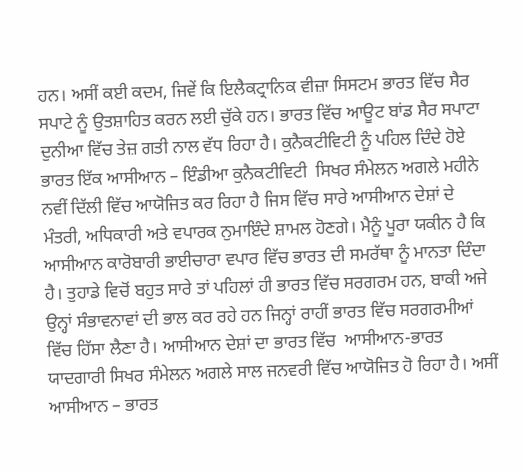ਹਨ। ਅਸੀਂ ਕਈ ਕਦਮ, ਜਿਵੇਂ ਕਿ ਇਲੈਕਟ੍ਰਾਨਿਕ ਵੀਜ਼ਾ ਸਿਸਟਮ ਭਾਰਤ ਵਿੱਚ ਸੈਰ ਸਪਾਟੇ ਨੂੰ ਉਤਸ਼ਾਹਿਤ ਕਰਨ ਲਈ ਚੁੱਕੇ ਹਨ। ਭਾਰਤ ਵਿੱਚ ਆਊਟ ਬਾਂਡ ਸੈਰ ਸਪਾਟਾ ਦੁਨੀਆ ਵਿੱਚ ਤੇਜ਼ ਗਤੀ ਨਾਲ ਵੱਧ ਰਿਹਾ ਹੈ। ਕੁਨੈਕਟੀਵਿਟੀ ਨੂੰ ਪਹਿਲ ਦਿੰਦੇ ਹੋਏ ਭਾਰਤ ਇੱਕ ਆਸੀਆਨ – ਇੰਡੀਆ ਕੁਨੈਕਟੀਵਿਟੀ  ਸਿਖਰ ਸੰਮੇਲਨ ਅਗਲੇ ਮਹੀਨੇ ਨਵੀਂ ਦਿੱਲੀ ਵਿੱਚ ਆਯੋਜਿਤ ਕਰ ਰਿਹਾ ਹੈ ਜਿਸ ਵਿੱਚ ਸਾਰੇ ਆਸੀਆਨ ਦੇਸ਼ਾਂ ਦੇ ਮੰਤਰੀ, ਅਧਿਕਾਰੀ ਅਤੇ ਵਪਾਰਕ ਨੁਮਾਇੰਦੇ ਸ਼ਾਮਲ ਹੋਣਗੇ। ਮੈਨੂੰ ਪੂਰਾ ਯਕੀਨ ਹੈ ਕਿ ਆਸੀਆਨ ਕਾਰੋਬਾਰੀ ਭਾਈਚਾਰਾ ਵਪਾਰ ਵਿੱਚ ਭਾਰਤ ਦੀ ਸਮਰੱਥਾ ਨੂੰ ਮਾਨਤਾ ਦਿੰਦਾ ਹੈ। ਤੁਹਾਡੇ ਵਿਚੋਂ ਬਹੁਤ ਸਾਰੇ ਤਾਂ ਪਹਿਲਾਂ ਹੀ ਭਾਰਤ ਵਿੱਚ ਸਰਗਰਮ ਹਨ, ਬਾਕੀ ਅਜੇ ਉਨ੍ਹਾਂ ਸੰਭਾਵਨਾਵਾਂ ਦੀ ਭਾਲ ਕਰ ਰਹੇ ਹਨ ਜਿਨ੍ਹਾਂ ਰਾਹੀਂ ਭਾਰਤ ਵਿੱਚ ਸਰਗਰਮੀਆਂ ਵਿੱਚ ਹਿੱਸਾ ਲੈਣਾ ਹੈ। ਆਸੀਆਨ ਦੇਸ਼ਾਂ ਦਾ ਭਾਰਤ ਵਿੱਚ  ਆਸੀਆਨ-ਭਾਰਤ ਯਾਦਗਾਰੀ ਸਿਖਰ ਸੰਮੇਲਨ ਅਗਲੇ ਸਾਲ ਜਨਵਰੀ ਵਿੱਚ ਆਯੋਜਿਤ ਹੋ ਰਿਹਾ ਹੈ। ਅਸੀਂ ਆਸੀਆਨ – ਭਾਰਤ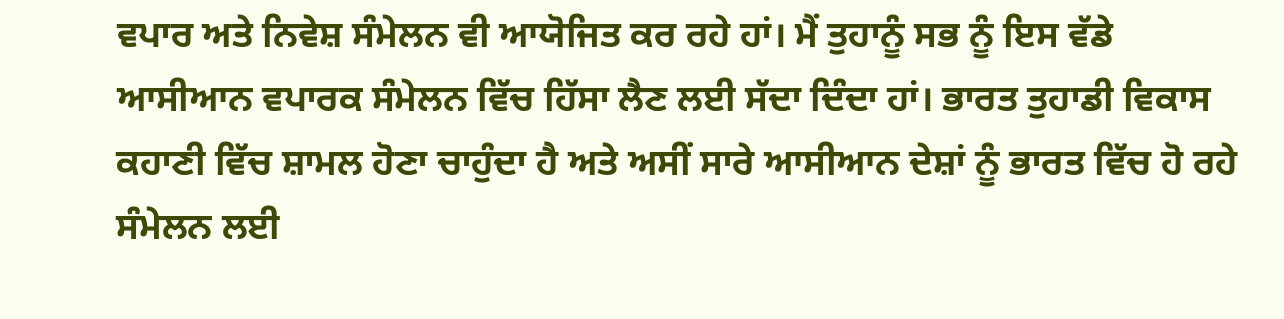ਵਪਾਰ ਅਤੇ ਨਿਵੇਸ਼ ਸੰਮੇਲਨ ਵੀ ਆਯੋਜਿਤ ਕਰ ਰਹੇ ਹਾਂ। ਮੈਂ ਤੁਹਾਨੂੰ ਸਭ ਨੂੰ ਇਸ ਵੱਡੇ ਆਸੀਆਨ ਵਪਾਰਕ ਸੰਮੇਲਨ ਵਿੱਚ ਹਿੱਸਾ ਲੈਣ ਲਈ ਸੱਦਾ ਦਿੰਦਾ ਹਾਂ। ਭਾਰਤ ਤੁਹਾਡੀ ਵਿਕਾਸ ਕਹਾਣੀ ਵਿੱਚ ਸ਼ਾਮਲ ਹੋਣਾ ਚਾਹੁੰਦਾ ਹੈ ਅਤੇ ਅਸੀਂ ਸਾਰੇ ਆਸੀਆਨ ਦੇਸ਼ਾਂ ਨੂੰ ਭਾਰਤ ਵਿੱਚ ਹੋ ਰਹੇ ਸੰਮੇਲਨ ਲਈ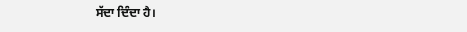ਸੱਦਾ ਦਿੰਦਾ ਹੈ।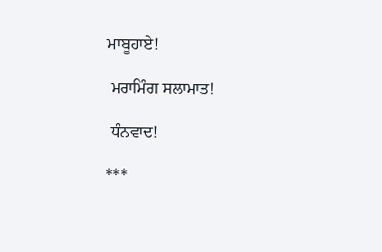ਮਾਬੂਹਾਏ!

 ਮਰਾਮਿੰਗ ਸਲਾਮਾਤ!

 ਧੰਨਵਾਦ!

***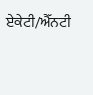ਏਕੇਟੀ/ਐੱਨਟੀ